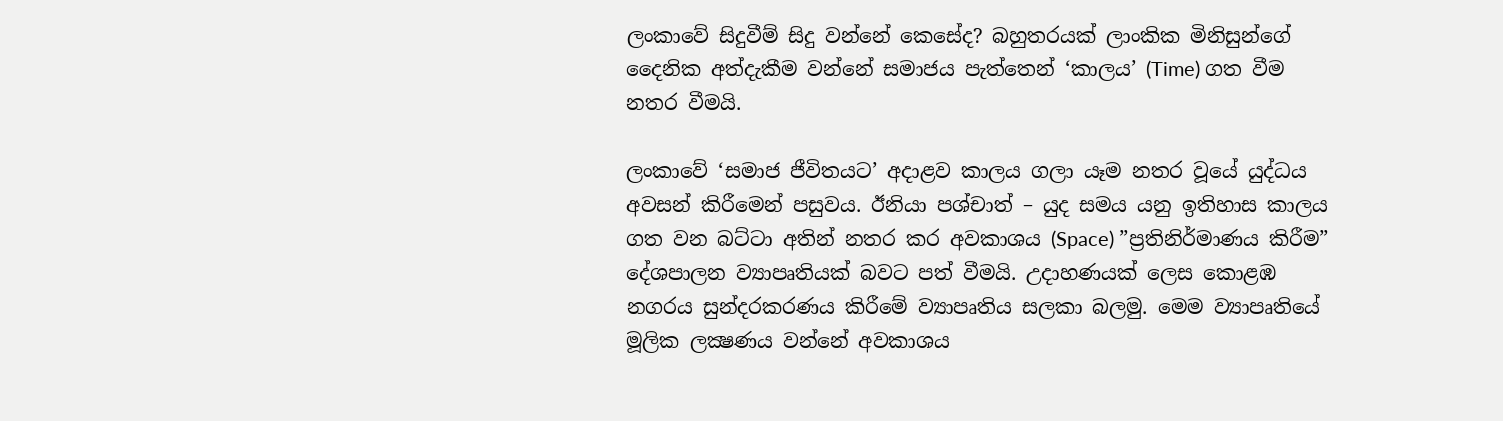ලංකාවේ සිදුවීම් සිදු වන්නේ කෙසේද? බහුතරයක් ලාංකික මිනිසුන්ගේ දෛනික අත්දැකීම වන්නේ සමාජය පැත්තෙන් ‘කාලය’ (Time) ගත වීම නතර වීමයි.

ලංකාවේ ‘සමාජ ජීවිතයට’ අදාළව කාලය ගලා යෑම නතර වූයේ යුද්ධය අවසන් කිරීමෙන් පසුවය. ඊනියා පශ්චාත් – යුද සමය යනු ඉතිහාස කාලය ගත වන බට්ටා අතින් නතර කර අවකාශය (Space) ”ප්‍රතිනිර්මාණය කිරීම” දේශපාලන ව්‍යාපෘතියක් බවට පත් වීමයි. උදාහණයක් ලෙස කොළඹ නගරය සුන්දරකරණය කිරීමේ ව්‍යාපෘතිය සලකා බලමු. මෙම ව්‍යාපෘතියේ මූලික ලක්‍ෂණය වන්නේ අවකාශය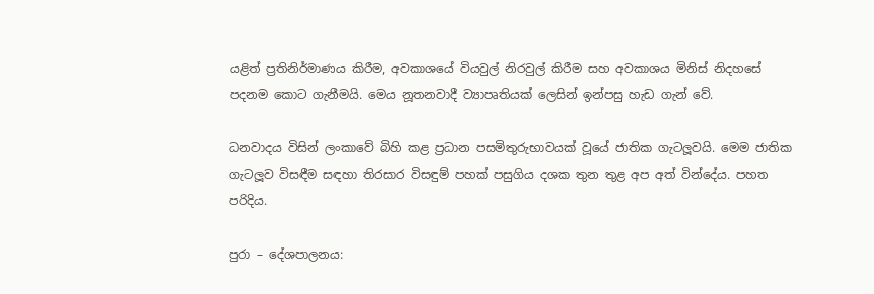යළිත් ප්‍රතිනිර්මාණය කිරීම, අවකාශයේ වියවුල් නිරවුල් කිරීම සහ අවකාශය මිනිස් නිදහසේ පදනම කොට ගැනීමයි. මෙය නූතනවාදී ව්‍යාපෘතියක් ලෙසින් ඉන්පසු හැඩ ගැන් වේ.

ධනවාදය විසින් ලංකාවේ බිහි කළ ප්‍රධාන පසමිතුරුභාවයක් වූයේ ජාතික ගැටලූවයි. මෙම ජාතික ගැටලූව විසඳීම සඳහා තිරසාර විසඳුම් පහක් පසුගිය දශක තුන තුළ අප අත් වින්දේය. පහත පරිදිය.

පුරා – දේශපාලනය: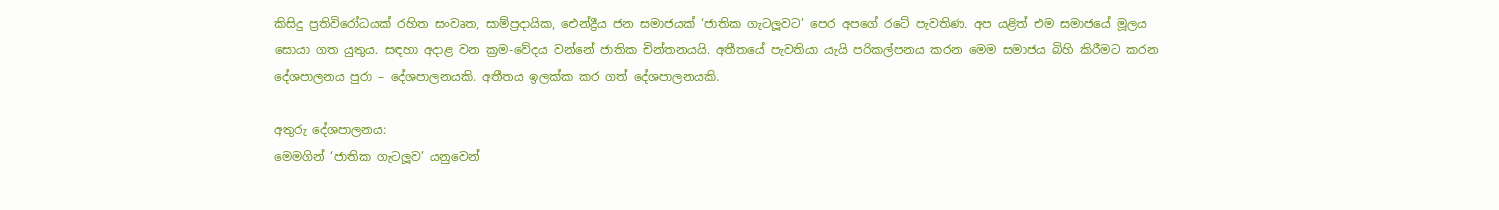කිසිදු ප්‍රතිවිරෝධයක් රහිත සංවෘත, සාම්ප්‍රදායික, ඓන්ද්‍රීය ජන සමාජයක් ‘ජාතික ගැටලූවට’ පෙර අපගේ රටේ පැවතිණ. අප යළිත් එම සමාජයේ මූලය සොයා ගත යුතුය. සඳහා අදාළ වන ක්‍රම-වේදය වන්නේ ජාතික චින්තනයයි. අතීතයේ පැවතියා යැයි පරිකල්පනය කරන මෙම සමාජය බිහි කිරීමට කරන දේශපාලනය පුරා – දේශපාලනයකි. අතීතය ඉලක්ක කර ගත් දේශපාලනයකි.

අතුරු දේශපාලනය:
මෙමගින් ‘ජාතික ගැටලූව’ යනුවෙන්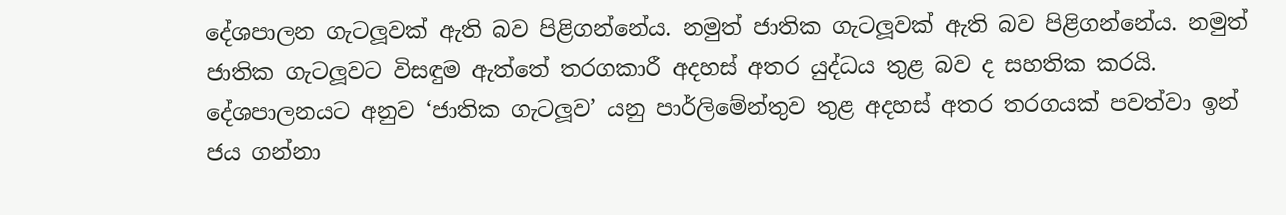දේශපාලන ගැටලූවක් ඇති බව පිළිගන්නේය. නමුත් ජාතික ගැටලූවක් ඇති බව පිළිගන්නේය. නමුත් ජාතික ගැටලූවට විසඳුම ඇත්තේ තරගකාරී අදහස් අතර යුද්ධය තුළ බව ද සහතික කරයි. දේශපාලනයට අනුව ‘ජාතික ගැටලූව’ යනු පාර්ලිමේන්තුව තුළ අදහස් අතර තරගයක් පවත්වා ඉන් ජය ගන්නා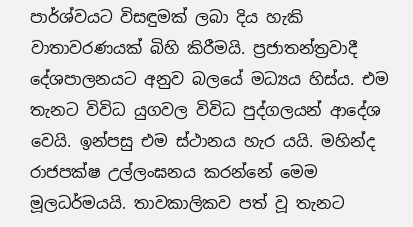පාර්ශ්වයට විසඳුමක් ලබා දිය හැකි වාතාවරණයක් බිහි කිරීමයි. ප්‍රජාතන්ත්‍රවාදී දේශපාලනයට අනුව බලයේ මධ්‍යය හිස්ය. එම තැනට විවිධ යුගවල විවිධ පුද්ගලයන් ආදේශ වෙයි. ඉන්පසු එම ස්ථානය හැර යයි. මහින්ද රාජපක්ෂ උල්ලංඝනය කරන්නේ මෙම මූලධර්මයයි. තාවකාලිකව පත් වූ තැනට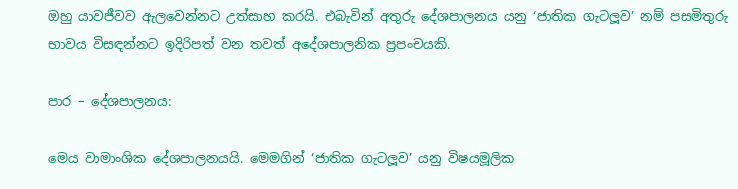ඔහු යාවජීවව ඇලවෙන්නට උත්සාහ කරයි. එබැවින් අතුරු දේශපාලනය යනු ‘ජාතික ගැටලූව’ නම් පසමිතුරු භාවය විසඳන්නට ඉදිරිපත් වන තවත් අදේශපාලනික ප්‍රපංචයකි.

පාර – දේශපාලනය:

මෙය වාමාංශික දේශපාලනයයි. මෙමගින් ‘ජාතික ගැටලූව’ යනු විෂයමූලික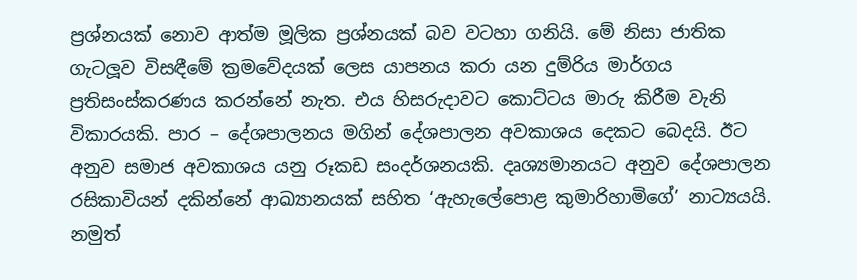ප්‍රශ්නයක් නොව ආත්ම මූලික ප්‍රශ්නයක් බව වටහා ගනියි. මේ නිසා ජාතික ගැටලූව විසඳීමේ ක්‍රමවේදයක් ලෙස යාපනය කරා යන දුම්රිය මාර්ගය ප්‍රතිසංස්කරණය කරන්නේ නැත. එය හිසරුදාවට කොට්ටය මාරු කිරීම වැනි විකාරයකි. පාර – දේශපාලනය මගින් දේශපාලන අවකාශය දෙකට බෙදයි. ඊට අනුව සමාජ අවකාශය යනු රූකඩ සංදර්ශනයකි. දෘශ්‍යමානයට අනුව දේශපාලන රසිකාවියන් දකින්නේ ආඛ්‍යානයක් සහිත ‘ඇහැලේපොළ කුමාරිහාමිගේ’ නාට්‍යයයි. නමුත්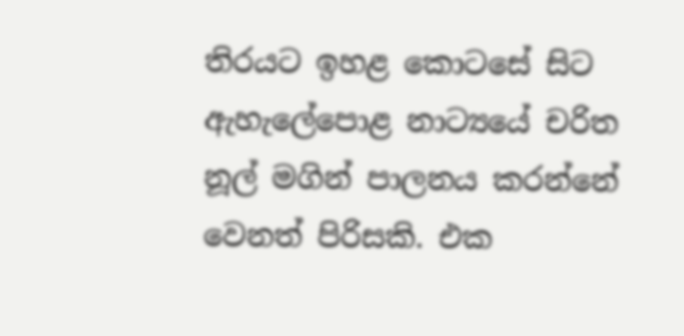තිරයට ඉහළ කොටසේ සිට ඇහැලේපොළ නාට්‍යයේ චරිත නූල් මගින් පාලනය කරන්නේ වෙනත් පිරිසකි. එක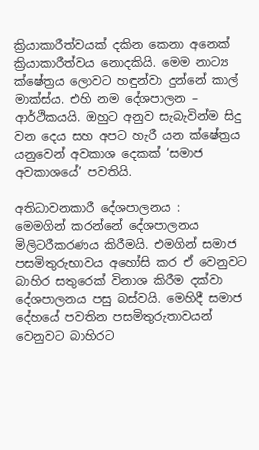ක්‍රියාකාරීත්වයක් දකින කෙනා අනෙක් ක්‍රියාකාරීත්වය නොදකියි. මෙම නාට්‍ය ක්ෂේත්‍රය ලොවට හඳුන්වා දුන්නේ කාල් මාක්ස්ය. එහි නම දේශපාලන – ආර්ථිකයයි. ඔහුට අනුව සැබැවින්ම සිදු වන දෙය සහ අපට හැරී යන ක්ෂේත්‍රය යනුවෙන් අවකාශ දෙකක් ‘සමාජ අවකාශයේ’ පවතියි.

අතිධාවනකාරී දේශපාලනය :
මෙමගින් කරන්නේ දේශපාලනය මිලිටරීකරණය කිරීමයි. එමගින් සමාජ පසමිතුරුභාවය අහෝසි කර ඒ වෙනුවට බාහිර සතුරෙක් විනාශ කිරීම දක්වා දේශපාලනය පසු බස්වයි. මෙහිදී සමාජ දේහයේ පවතින පසමිතුරුතාවයන් වෙනුවට බාහිරට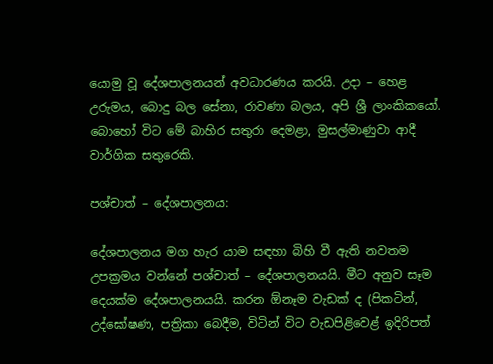යොමු වූ දේශපාලනයන් අවධාරණය කරයි. උදා – හෙළ උරුමය, බොදු බල සේනා, රාවණා බලය, අපි ශ්‍රී ලාංකිකයෝ. බොහෝ විට මේ බාහිර සතුරා දෙමළා, මුසල්මාණුවා ආදී වාර්ගික සතුරෙකි.

පශ්චාත් – දේශපාලනය:

දේශපාලනය මග හැර යාම සඳහා බිහි වී ඇති නවතම උපක්‍රමය වන්නේ පශ්චාත් – දේශපාලනයයි. මීට අනුව සෑම දෙයක්ම දේශපාලනයයි. කරන ඕනෑම වැඩක් ද (පිකටින්, උද්ඝෝෂණ, පත්‍රිකා බෙදීම, විටින් විට වැඩපිළිවෙළ් ඉදිරිපත්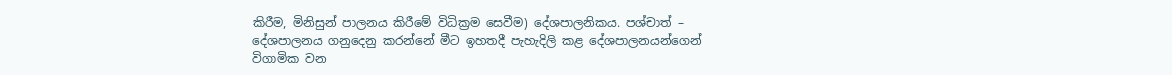කිරීම, මිනිසුන් පාලනය කිරීමේ විධික්‍රම සෙවීම) දේශපාලනිකය. පශ්චාත් – දේශපාලනය ගනුදෙනු කරන්නේ මීට ඉහතදී පැහැදිලි කළ දේශපාලනයන්ගෙන් විගාමික වන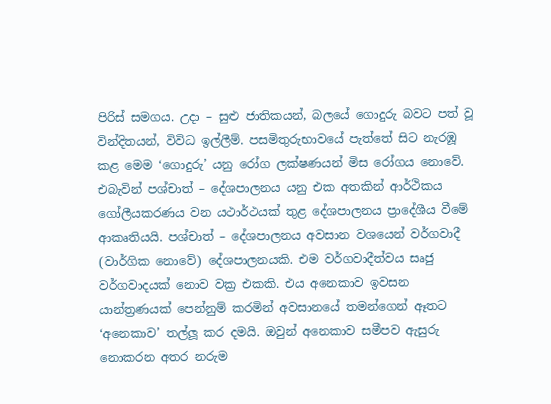පිරිස් සමගය. උදා – සුළු ජාතිකයන්, බලයේ ගොදුරු බවට පත් වූ වින්දිතයන්, විවිධ ඉල්ලීම්. පසමිතුරුභාවයේ පැත්තේ සිට නැරඹූ කළ මෙම ‘ගොදුරු’ යනු රෝග ලක්ෂණයන් මිස රෝගය නොවේ. එබැවින් පශ්චාත් – දේශපාලනය යනු එක අතකින් ආර්ථිකය ගෝලීයකරණය වන යථාර්ථයක් තුළ දේශපාලනය ප්‍රාදේශීය වීමේ ආකෘතියයි. පශ්චාත් – දේශපාලනය අවසාන වශයෙන් වර්ගවාදී (වාර්ගික නොවේ) දේශපාලනයකි. එම වර්ගවාදීත්වය සෘජු වර්ගවාදයක් නොව වක්‍ර එකකි. එය අනෙකාව ඉවසන යාන්ත්‍රණයක් පෙන්නුම් කරමින් අවසානයේ තමන්ගෙන් ඈතට ‘අනෙකාව’ තල්ලූ කර දමයි. ඔවුන් අනෙකාව සමීපව ඇසුරු නොකරන අතර නරුම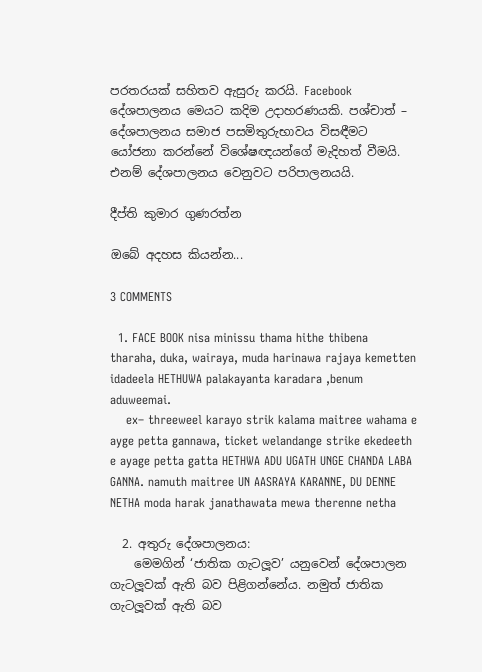පරතරයක් සහිතව ඇසුරු කරයි. Facebook දේශපාලනය මෙයට කදිම උදාහරණයකි. පශ්චාත් – දේශපාලනය සමාජ පසමිතුරුභාවය විසඳීමට යෝජනා කරන්නේ විශේෂඥයන්ගේ මැදිහත් වීමයි. එනම් දේශපාලනය වෙනුවට පරිපාලනයයි.

දීප්ති කුමාර ගුණරත්න

ඔබේ අදහස කියන්න...

3 COMMENTS

  1. FACE BOOK nisa minissu thama hithe thibena tharaha, duka, wairaya, muda harinawa rajaya kemetten idadeela HETHUWA palakayanta karadara ,benum aduweemai.
    ex– threeweel karayo strik kalama maitree wahama e ayge petta gannawa, ticket welandange strike ekedeeth e ayage petta gatta HETHWA ADU UGATH UNGE CHANDA LABA GANNA. namuth maitree UN AASRAYA KARANNE, DU DENNE NETHA moda harak janathawata mewa therenne netha

  2. අතුරු දේශපාලනය:
    මෙමගින් ‘ජාතික ගැටලූව’ යනුවෙන් දේශපාලන ගැටලූවක් ඇති බව පිළිගන්නේය. නමුත් ජාතික ගැටලූවක් ඇති බව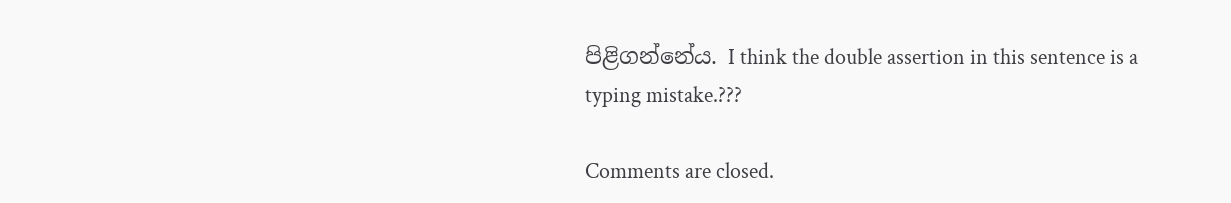පිළිගන්නේය. I think the double assertion in this sentence is a typing mistake.???

Comments are closed.